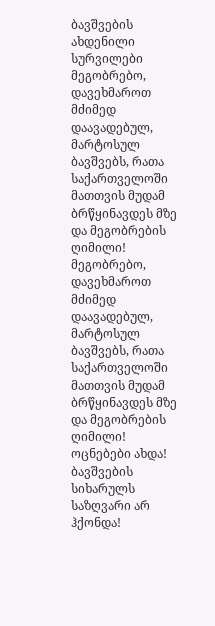ბავშვების ახდენილი სურვილები
მეგობრებო, დავეხმაროთ მძიმედ დაავადებულ, მარტოსულ ბავშვებს, რათა საქართველოში მათთვის მუდამ ბრწყინავდეს მზე და მეგობრების ღიმილი!
მეგობრებო, დავეხმაროთ მძიმედ დაავადებულ, მარტოსულ ბავშვებს, რათა საქართველოში მათთვის მუდამ ბრწყინავდეს მზე და მეგობრების ღიმილი!
ოცნებები ახდა! ბავშვების სიხარულს საზღვარი არ ჰქონდა!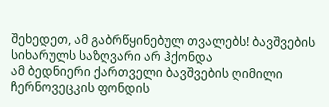შეხედეთ, ამ გაბრწყინებულ თვალებს! ბავშვების სიხარულს საზღვარი არ ჰქონდა
ამ ბედნიერი ქართველი ბავშვების ღიმილი ჩერნოვეცკის ფონდის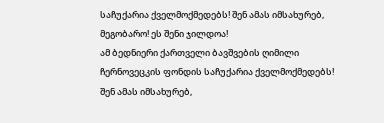საჩუქარია ქველმოქმედებს! შენ ამას იმსახურებ, მეგობარო! ეს შენი ჯილდოა!
ამ ბედნიერი ქართველი ბავშვების ღიმილი ჩერნოვეცკის ფონდის საჩუქარია ქველმოქმედებს! შენ ამას იმსახურებ,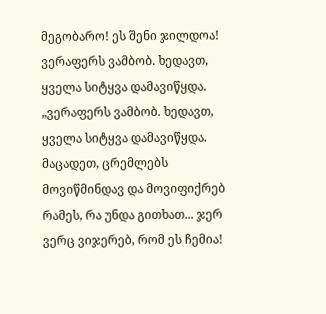მეგობარო! ეს შენი ჯილდოა!
ვერაფერს ვამბობ. ხედავთ, ყველა სიტყვა დამავიწყდა.
„ვერაფერს ვამბობ. ხედავთ, ყველა სიტყვა დამავიწყდა. მაცადეთ, ცრემლებს მოვიწმინდავ და მოვიფიქრებ რამეს, რა უნდა გითხათ... ჯერ ვერც ვიჯერებ, რომ ეს ჩემია!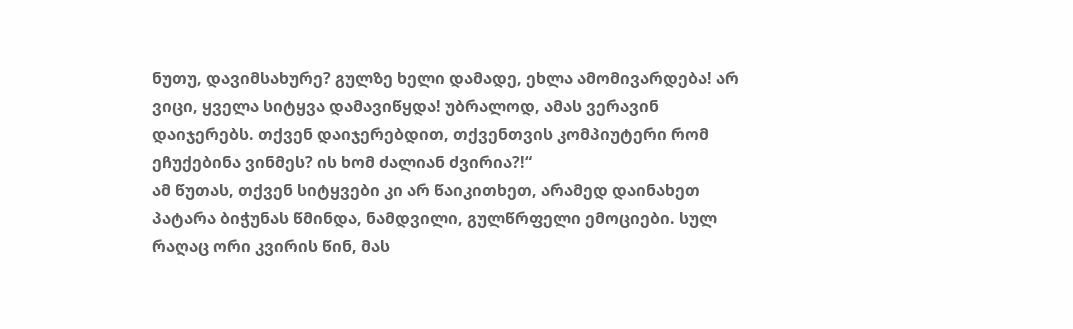ნუთუ, დავიმსახურე? გულზე ხელი დამადე, ეხლა ამომივარდება! არ ვიცი, ყველა სიტყვა დამავიწყდა! უბრალოდ, ამას ვერავინ დაიჯერებს. თქვენ დაიჯერებდით, თქვენთვის კომპიუტერი რომ ეჩუქებინა ვინმეს? ის ხომ ძალიან ძვირია?!“
ამ წუთას, თქვენ სიტყვები კი არ წაიკითხეთ, არამედ დაინახეთ პატარა ბიჭუნას წმინდა, ნამდვილი, გულწრფელი ემოციები. სულ რაღაც ორი კვირის წინ, მას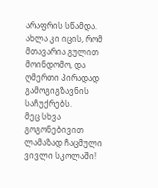არაფრის სწამდა. ახლა კი იცის, რომ მთავარია გულით მოინდომო, და ღმერთი პირადად გამოგიგზავნის საჩუქრებს.
მეც სხვა გოგონებივით ლამაზად ჩაცმული ვივლი სკოლაში!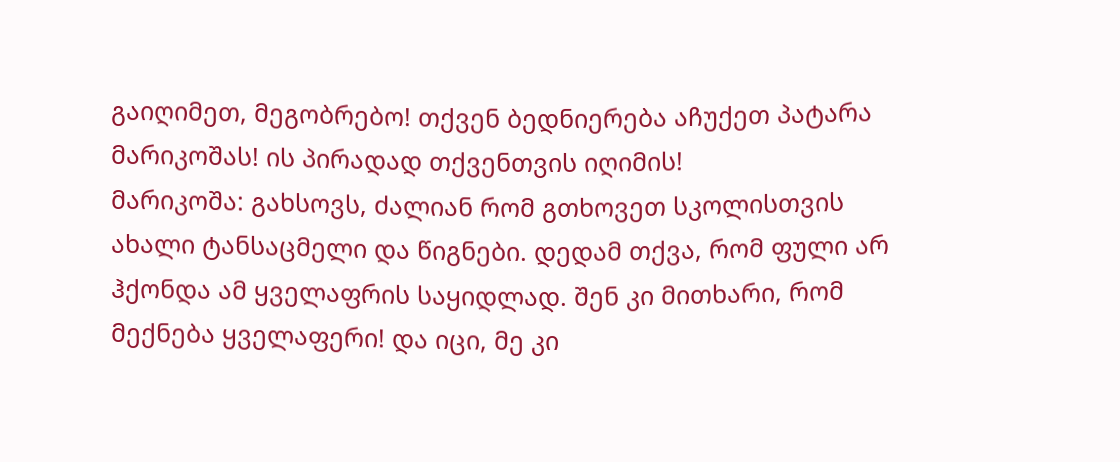გაიღიმეთ, მეგობრებო! თქვენ ბედნიერება აჩუქეთ პატარა მარიკოშას! ის პირადად თქვენთვის იღიმის!
მარიკოშა: გახსოვს, ძალიან რომ გთხოვეთ სკოლისთვის ახალი ტანსაცმელი და წიგნები. დედამ თქვა, რომ ფული არ ჰქონდა ამ ყველაფრის საყიდლად. შენ კი მითხარი, რომ მექნება ყველაფერი! და იცი, მე კი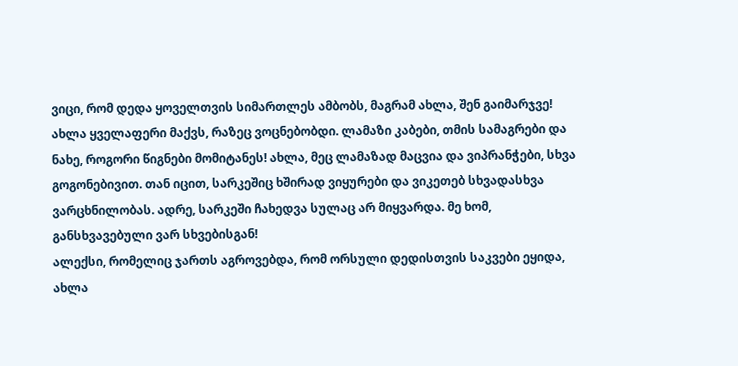ვიცი, რომ დედა ყოველთვის სიმართლეს ამბობს, მაგრამ ახლა, შენ გაიმარჯვე! ახლა ყველაფერი მაქვს, რაზეც ვოცნებობდი. ლამაზი კაბები, თმის სამაგრები და ნახე, როგორი წიგნები მომიტანეს! ახლა, მეც ლამაზად მაცვია და ვიპრანჭები, სხვა გოგონებივით. თან იცით, სარკეშიც ხშირად ვიყურები და ვიკეთებ სხვადასხვა ვარცხნილობას. ადრე, სარკეში ჩახედვა სულაც არ მიყვარდა. მე ხომ, განსხვავებული ვარ სხვებისგან!
ალექსი, რომელიც ჯართს აგროვებდა, რომ ორსული დედისთვის საკვები ეყიდა, ახლა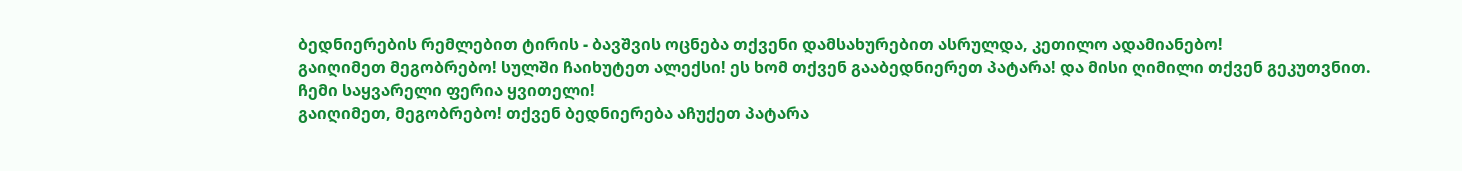ბედნიერების რემლებით ტირის - ბავშვის ოცნება თქვენი დამსახურებით ასრულდა, კეთილო ადამიანებო!
გაიღიმეთ მეგობრებო! სულში ჩაიხუტეთ ალექსი! ეს ხომ თქვენ გააბედნიერეთ პატარა! და მისი ღიმილი თქვენ გეკუთვნით.
ჩემი საყვარელი ფერია ყვითელი!
გაიღიმეთ, მეგობრებო! თქვენ ბედნიერება აჩუქეთ პატარა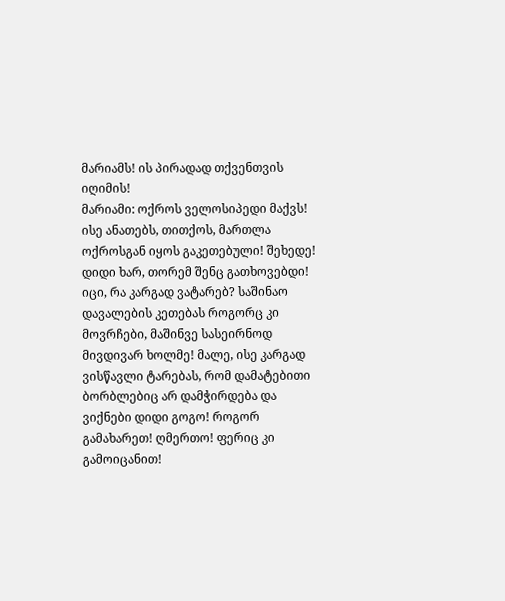მარიამს! ის პირადად თქვენთვის იღიმის!
მარიამი: ოქროს ველოსიპედი მაქვს! ისე ანათებს, თითქოს, მართლა ოქროსგან იყოს გაკეთებული! შეხედე! დიდი ხარ, თორემ შენც გათხოვებდი! იცი, რა კარგად ვატარებ? საშინაო დავალების კეთებას როგორც კი მოვრჩები, მაშინვე სასეირნოდ მივდივარ ხოლმე! მალე, ისე კარგად ვისწავლი ტარებას, რომ დამატებითი ბორბლებიც არ დამჭირდება და ვიქნები დიდი გოგო! როგორ გამახარეთ! ღმერთო! ფერიც კი გამოიცანით!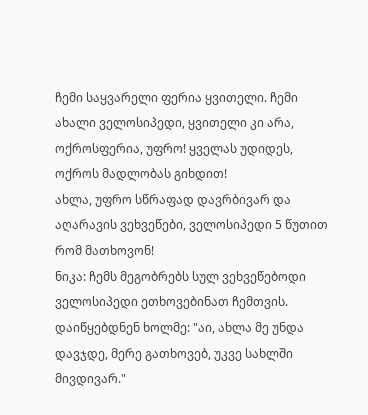ჩემი საყვარელი ფერია ყვითელი. ჩემი ახალი ველოსიპედი, ყვითელი კი არა, ოქროსფერია, უფრო! ყველას უდიდეს, ოქროს მადლობას გიხდით!
ახლა, უფრო სწრაფად დავრბივარ და აღარავის ვეხვეწები, ველოსიპედი 5 წუთით რომ მათხოვონ!
ნიკა: ჩემს მეგობრებს სულ ვეხვეწებოდი ველოსიპედი ეთხოვებინათ ჩემთვის. დაიწყებდნენ ხოლმე: "აი, ახლა მე უნდა დავჯდე, მერე გათხოვებ, უკვე სახლში მივდივარ."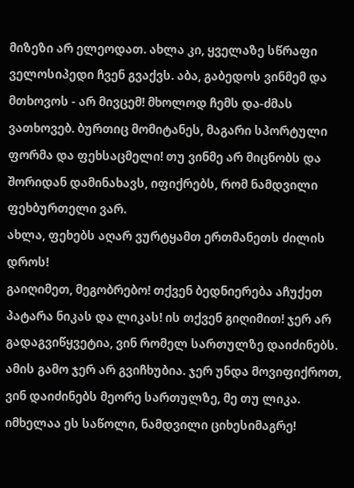მიზეზი არ ელეოდათ. ახლა კი, ყველაზე სწრაფი ველოსიპედი ჩვენ გვაქვს. აბა, გაბედოს ვინმემ და მთხოვოს - არ მივცემ! მხოლოდ ჩემს და-ძმას ვათხოვებ. ბურთიც მომიტანეს, მაგარი სპორტული ფორმა და ფეხსაცმელი! თუ ვინმე არ მიცნობს და შორიდან დამინახავს, იფიქრებს, რომ ნამდვილი ფეხბურთელი ვარ.
ახლა, ფეხებს აღარ ვურტყამთ ერთმანეთს ძილის დროს!
გაიღიმეთ, მეგობრებო! თქვენ ბედნიერება აჩუქეთ პატარა ნიკას და ლიკას! ის თქვენ გიღიმით! ჯერ არ გადაგვიწყვეტია, ვინ რომელ სართულზე დაიძინებს. ამის გამო ჯერ არ გვიჩხუბია. ჯერ უნდა მოვიფიქროთ, ვინ დაიძინებს მეორე სართულზე, მე თუ ლიკა. იმხელაა ეს საწოლი, ნამდვილი ციხესიმაგრე!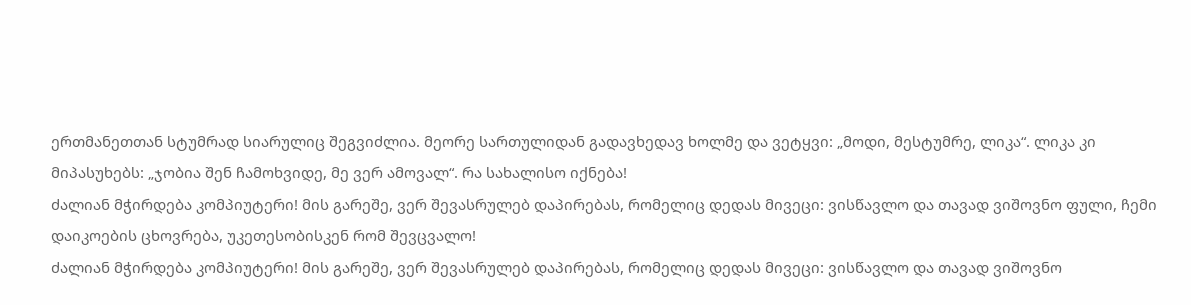ერთმანეთთან სტუმრად სიარულიც შეგვიძლია. მეორე სართულიდან გადავხედავ ხოლმე და ვეტყვი: „მოდი, მესტუმრე, ლიკა“. ლიკა კი მიპასუხებს: „ჯობია შენ ჩამოხვიდე, მე ვერ ამოვალ“. რა სახალისო იქნება!
ძალიან მჭირდება კომპიუტერი! მის გარეშე, ვერ შევასრულებ დაპირებას, რომელიც დედას მივეცი: ვისწავლო და თავად ვიშოვნო ფული, ჩემი დაიკოების ცხოვრება, უკეთესობისკენ რომ შევცვალო!
ძალიან მჭირდება კომპიუტერი! მის გარეშე, ვერ შევასრულებ დაპირებას, რომელიც დედას მივეცი: ვისწავლო და თავად ვიშოვნო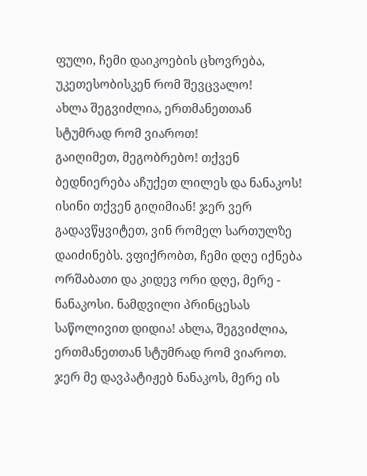ფული, ჩემი დაიკოების ცხოვრება, უკეთესობისკენ რომ შევცვალო!
ახლა შეგვიძლია, ერთმანეთთან სტუმრად რომ ვიაროთ!
გაიღიმეთ, მეგობრებო! თქვენ ბედნიერება აჩუქეთ ლილეს და ნანაკოს! ისინი თქვენ გიღიმიან! ჯერ ვერ გადავწყვიტეთ, ვინ რომელ სართულზე დაიძინებს. ვფიქრობთ, ჩემი დღე იქნება ორშაბათი და კიდევ ორი დღე, მერე - ნანაკოსი. ნამდვილი პრინცესას საწოლივით დიდია! ახლა, შეგვიძლია, ერთმანეთთან სტუმრად რომ ვიაროთ. ჯერ მე დავპატიჟებ ნანაკოს, მერე ის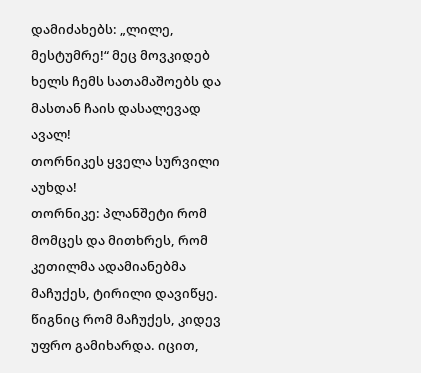დამიძახებს: „ლილე, მესტუმრე!“ მეც მოვკიდებ ხელს ჩემს სათამაშოებს და მასთან ჩაის დასალევად ავალ!
თორნიკეს ყველა სურვილი აუხდა!
თორნიკე: პლანშეტი რომ მომცეს და მითხრეს, რომ კეთილმა ადამიანებმა მაჩუქეს, ტირილი დავიწყე. წიგნიც რომ მაჩუქეს, კიდევ უფრო გამიხარდა. იცით,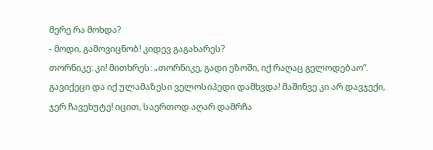მერე რა მოხდა?
- მოდი, გამოვიცნობ! კიდევ გაგახარეს?
თორნიკე: კი! მითხრეს: „თორნიკე, გადი ეზოში, იქ რაღაც გელოდებაო“. გავიქეცი და იქ ულამაზესი ველოსიპედი დამხვდა! მაშინვე კი არ დავჯექი, ჯერ ჩავეხუტე! იცით, საერთოდ აღარ დამრჩა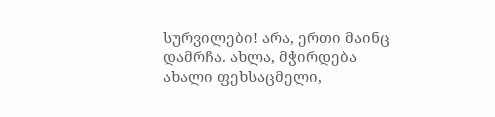სურვილები! არა, ერთი მაინც დამრჩა. ახლა, მჭირდება ახალი ფეხსაცმელი,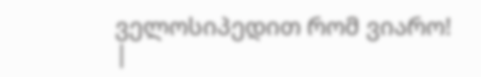ველოსიპედით რომ ვიარო!
|